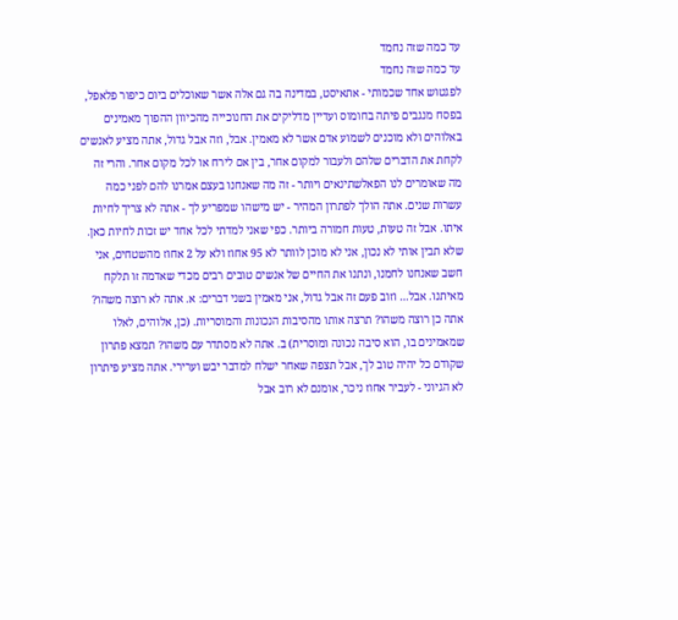עד כמה שזה נחמד
עד כמה שזה נחמד
לפגטוש אחד שכמותי - אתאיסט, במדינה בה גם אלה אשר שאוכלים ביום כיפור פלאפל, בפסח מנגבים פיתה בחומוס ועדיין מדליקים את החנוכייה מהכיוון ההפוך מאמינים באלוהים ולא מוכנים לשמוע אדם אשר לא מאמין. אבל, וזה אבל גדול, אתה מציע לאנשים לקחת את הדברים שלהם ולעבור למקום אחר, בין אם לירח או לכל מקום אחר. והרי זה מה שאומרים לנו הפאלשתינאים ויותר - זה מה שאנחנו בעצם אמרנו להם לפני כמה עשרות שנים. אתה הולך לפתרון המהיר - יש מישהו שמפריע לך - אתה לא צריך לחיות איתו. אבל זה טעות, טעות חמורה ביותר. כפי שאני למדתי לכל אחד יש זכות לחיות כאן. שלא תבין אותי לא נכון, אני לא מוכן לוותר לא 95 אחוז ולא על 2 אחוז מהשטחים, אני חשב שאנחנו לחמנו, ונתנו את החיים של אנשים טובים רבים מכדי שאדמה זו תלקח מאיתנו. אבל... וזוב פעם זה אבל גדול, אני מאמין בשני דברים: א. אתה לא רוצה משהו? אתה כן רוצה משהו? תרצה אותו מהסיבות הנכונות והמוסריות. (כן, אלוהים, לאלו שמאמינים בו, הוא סיבה נכונה ומוסרית) ב. אתה לא מסתדר עם משהו? תמצא פתרון שקודם כל יהיה טוב לך, אבל תצפה שאחר ישלח למדבר יבש וערירי. אתה מציע פיתרון לא הגיוני - לעביר אחוז ניכר, אומנם לא רוב אבל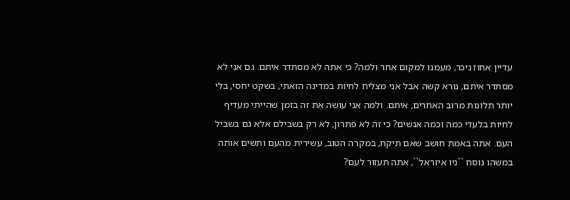עדיין אחוז ניכר, מעמנו למקום אחר ולמה? כי אתה לא מסתדר איתם. גם אני לא מסתדר איתם, נורא קשה אבל אני מצליח לחיות במדינה הזאתי, בשקט יחסי, בלי יותר תלונות מרוב האחרים, איתם. ולמה אני עושה את זה בזמן שהייתי מעדיף לחיות בלעדי כמה וכמה אנשים? כי זה לא פתרון, לא רק בשבילם אלא גם בשביל העם. אתה באמת חושב שאם תיקח, במקרה הטוב, עשירית מהעם ותשים אותה במשהו נוסח ``ניו איזראל``, אתה תעזור לעם?